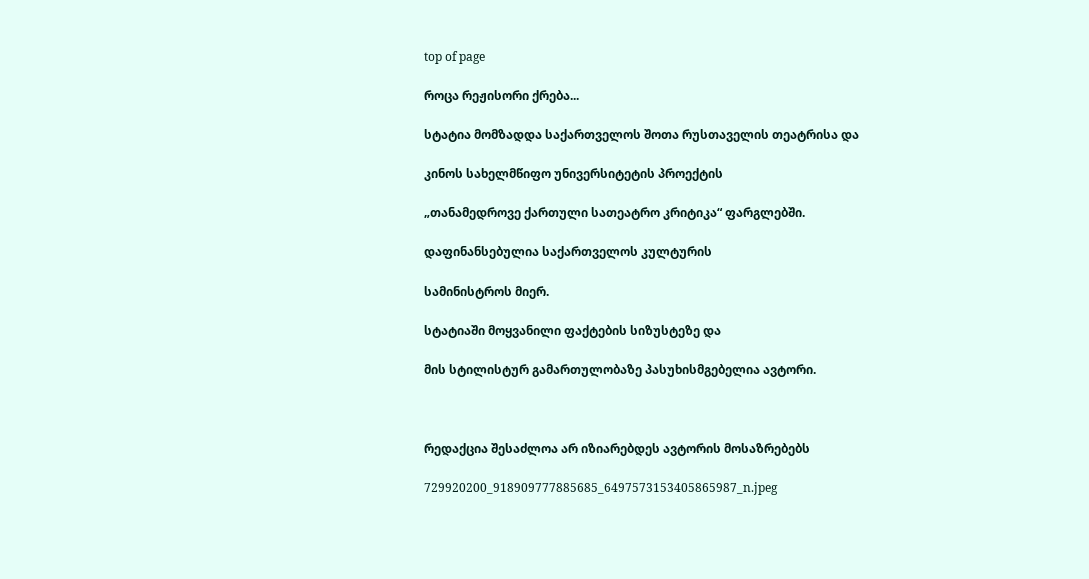top of page

როცა რეჟისორი ქრება...

სტატია მომზადდა საქართველოს შოთა რუსთაველის თეატრისა და

კინოს სახელმწიფო უნივერსიტეტის პროექტის

„თანამედროვე ქართული სათეატრო კრიტიკა“ ფარგლებში.

დაფინანსებულია საქართველოს კულტურის

სამინისტროს მიერ.

სტატიაში მოყვანილი ფაქტების სიზუსტეზე და

მის სტილისტურ გამართულობაზე პასუხისმგებელია ავტორი.



რედაქცია შესაძლოა არ იზიარებდეს ავტორის მოსაზრებებს

729920200_918909777885685_6497573153405865987_n.jpeg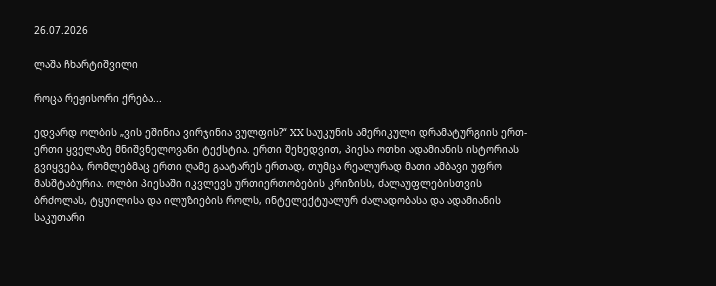26.07.2026

ლაშა ჩხარტიშვილი

როცა რეჟისორი ქრება...

ედვარდ ოლბის „ვის ეშინია ვირჯინია ვულფის?“ XX საუკუნის ამერიკული დრამატურგიის ერთ-ერთი ყველაზე მნიშვნელოვანი ტექსტია. ერთი შეხედვით, პიესა ოთხი ადამიანის ისტორიას გვიყვება, რომლებმაც ერთი ღამე გაატარეს ერთად, თუმცა რეალურად მათი ამბავი უფრო მასშტაბურია. ოლბი პიესაში იკვლევს ურთიერთობების კრიზისს, ძალაუფლებისთვის ბრძოლას, ტყუილისა და ილუზიების როლს, ინტელექტუალურ ძალადობასა და ადამიანის საკუთარი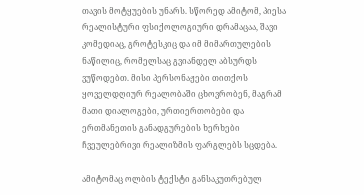თავის მოტყუების უნარს. სწორედ ამიტომ, პიესა რეალისტური ფსიქოლოგიური დრამაცაა, შავი კომედიაც, გროტესკიც და იმ მიმართულების ნაწილიც, რომელსაც გვიანდელ აბსურდს ვუწოდებთ. მისი პერსონაჟები თითქოს ყოველდღიურ რეალობაში ცხოვრობენ, მაგრამ მათი დიალოგები, ურთიერთობები და ერთმანეთის განადგურების ხერხები ჩვეულებრივი რეალიზმის ფარგლებს სცდება.

ამიტომაც ოლბის ტექსტი განსაკუთრებულ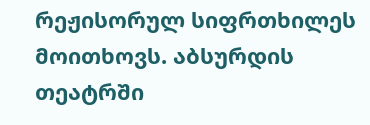რეჟისორულ სიფრთხილეს მოითხოვს. აბსურდის თეატრში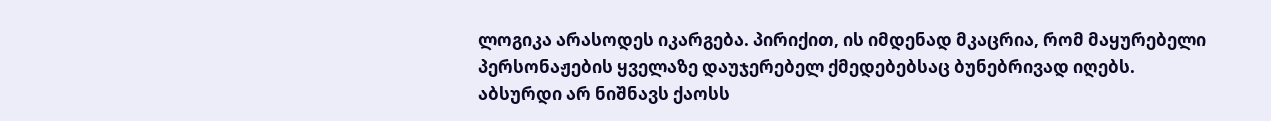ლოგიკა არასოდეს იკარგება. პირიქით, ის იმდენად მკაცრია, რომ მაყურებელი პერსონაჟების ყველაზე დაუჯერებელ ქმედებებსაც ბუნებრივად იღებს.  აბსურდი არ ნიშნავს ქაოსს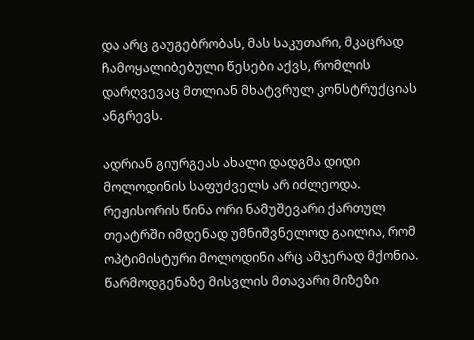და არც გაუგებრობას, მას საკუთარი, მკაცრად ჩამოყალიბებული წესები აქვს, რომლის დარღვევაც მთლიან მხატვრულ კონსტრუქციას ანგრევს.

ადრიან გიურგეას ახალი დადგმა დიდი მოლოდინის საფუძველს არ იძლეოდა. რეჟისორის წინა ორი ნამუშევარი ქართულ თეატრში იმდენად უმნიშვნელოდ გაილია, რომ ოპტიმისტური მოლოდინი არც ამჯერად მქონია. წარმოდგენაზე მისვლის მთავარი მიზეზი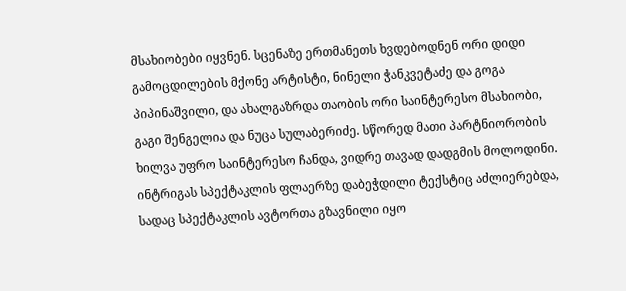მსახიობები იყვნენ. სცენაზე ერთმანეთს ხვდებოდნენ ორი დიდი გამოცდილების მქონე არტისტი, ნინელი ჭანკვეტაძე და გოგა პიპინაშვილი, და ახალგაზრდა თაობის ორი საინტერესო მსახიობი, გაგი შენგელია და ნუცა სულაბერიძე. სწორედ მათი პარტნიორობის ხილვა უფრო საინტერესო ჩანდა, ვიდრე თავად დადგმის მოლოდინი. ინტრიგას სპექტაკლის ფლაერზე დაბეჭდილი ტექსტიც აძლიერებდა, სადაც სპექტაკლის ავტორთა გზავნილი იყო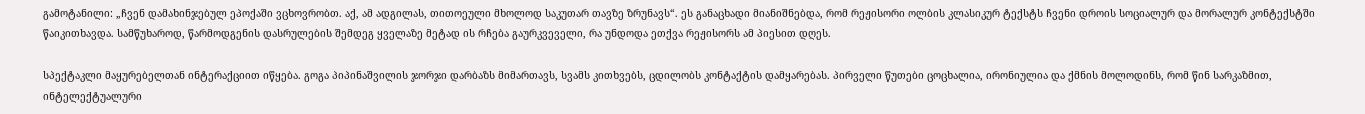გამოტანილი: „ჩვენ დამახინჯებულ ეპოქაში ვცხოვრობთ. აქ, ამ ადგილას, თითოეული მხოლოდ საკუთარ თავზე ზრუნავს“. ეს განაცხადი მიანიშნებდა, რომ რეჟისორი ოლბის კლასიკურ ტექსტს ჩვენი დროის სოციალურ და მორალურ კონტექსტში წაიკითხავდა. სამწუხაროდ, წარმოდგენის დასრულების შემდეგ ყველაზე მეტად ის რჩება გაურკვეველი, რა უნდოდა ეთქვა რეჟისორს ამ პიესით დღეს.

სპექტაკლი მაყურებელთან ინტერაქციით იწყება. გოგა პიპინაშვილის ჯორჯი დარბაზს მიმართავს, სვამს კითხვებს, ცდილობს კონტაქტის დამყარებას. პირველი წუთები ცოცხალია, ირონიულია და ქმნის მოლოდინს, რომ წინ სარკაზმით, ინტელექტუალური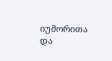იუმორითა და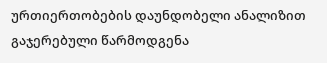ურთიერთობების დაუნდობელი ანალიზით გაჯერებული წარმოდგენა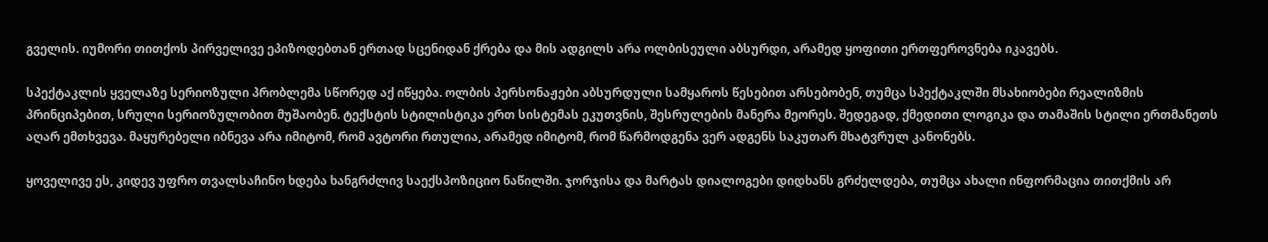გველის. იუმორი თითქოს პირველივე ეპიზოდებთან ერთად სცენიდან ქრება და მის ადგილს არა ოლბისეული აბსურდი, არამედ ყოფითი ერთფეროვნება იკავებს.

სპექტაკლის ყველაზე სერიოზული პრობლემა სწორედ აქ იწყება. ოლბის პერსონაჟები აბსურდული სამყაროს წესებით არსებობენ, თუმცა სპექტაკლში მსახიობები რეალიზმის პრინციპებით, სრული სერიოზულობით მუშაობენ. ტექსტის სტილისტიკა ერთ სისტემას ეკუთვნის, შესრულების მანერა მეორეს. შედეგად, ქმედითი ლოგიკა და თამაშის სტილი ერთმანეთს აღარ ემთხვევა. მაყურებელი იბნევა არა იმიტომ, რომ ავტორი რთულია, არამედ იმიტომ, რომ წარმოდგენა ვერ ადგენს საკუთარ მხატვრულ კანონებს.

ყოველივე ეს, კიდევ უფრო თვალსაჩინო ხდება ხანგრძლივ საექსპოზიციო ნაწილში. ჯორჯისა და მარტას დიალოგები დიდხანს გრძელდება, თუმცა ახალი ინფორმაცია თითქმის არ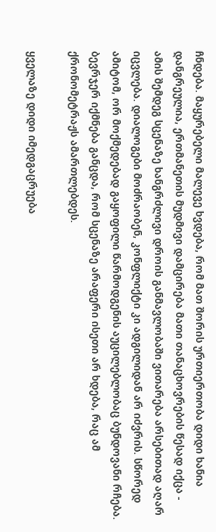ჩნდება. მაყურებელი მალევე ხვდება, რომ მათ შორის ურთიერთობა დიდი ხანია დანგრეულია, ერთმანეთის მუდმივი დამცირება მათი თანაცხოვრების წესად იქცა - ამის შემდეგ სცენაზე ხანგრძლივი დროის განმავლობაში ვითარება არსებითად აღარ იცვლება. დიალოგები მოძრაობენ, კონფლიქტი კი ადგილიდან არ იძვრის. სწორედ ამიტომ, ორ მოქმედებად გაყოფილი წარმოდგენის აუცილებლობაც ბუნდოვანი რჩება. ბევრჯერ იქმნება განცდა, რომ სცენაზე არაფერი ისეთი არ ხდება, რაც ამ ქრონომეტრაჟს ამართლებდეს.

ყველაზე დიდი იმედგაცრუება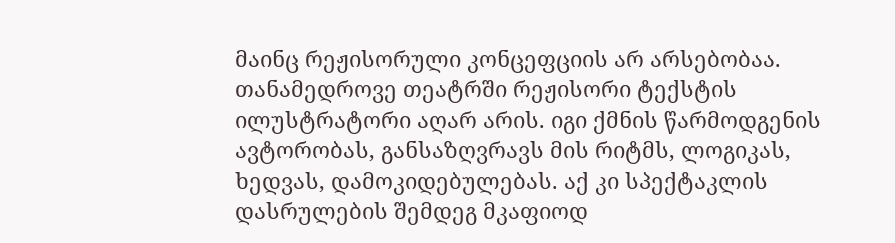მაინც რეჟისორული კონცეფციის არ არსებობაა. თანამედროვე თეატრში რეჟისორი ტექსტის ილუსტრატორი აღარ არის. იგი ქმნის წარმოდგენის ავტორობას, განსაზღვრავს მის რიტმს, ლოგიკას, ხედვას, დამოკიდებულებას. აქ კი სპექტაკლის დასრულების შემდეგ მკაფიოდ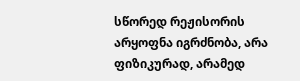სწორედ რეჟისორის არყოფნა იგრძნობა, არა ფიზიკურად, არამედ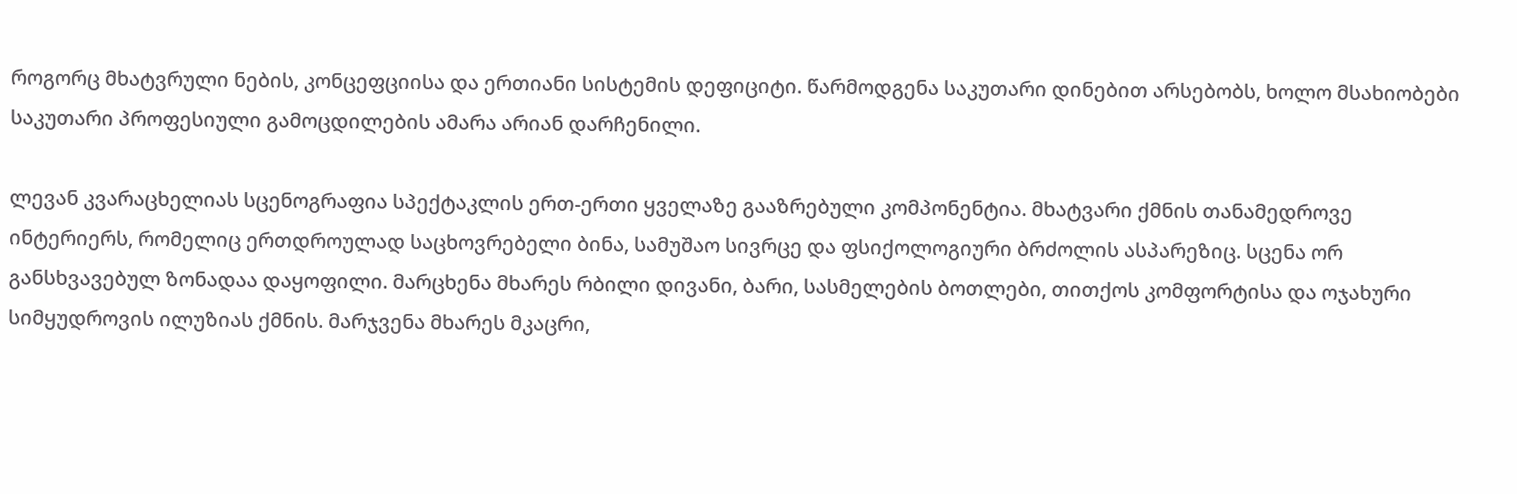როგორც მხატვრული ნების, კონცეფციისა და ერთიანი სისტემის დეფიციტი. წარმოდგენა საკუთარი დინებით არსებობს, ხოლო მსახიობები საკუთარი პროფესიული გამოცდილების ამარა არიან დარჩენილი.

ლევან კვარაცხელიას სცენოგრაფია სპექტაკლის ერთ-ერთი ყველაზე გააზრებული კომპონენტია. მხატვარი ქმნის თანამედროვე ინტერიერს, რომელიც ერთდროულად საცხოვრებელი ბინა, სამუშაო სივრცე და ფსიქოლოგიური ბრძოლის ასპარეზიც. სცენა ორ განსხვავებულ ზონადაა დაყოფილი. მარცხენა მხარეს რბილი დივანი, ბარი, სასმელების ბოთლები, თითქოს კომფორტისა და ოჯახური სიმყუდროვის ილუზიას ქმნის. მარჯვენა მხარეს მკაცრი,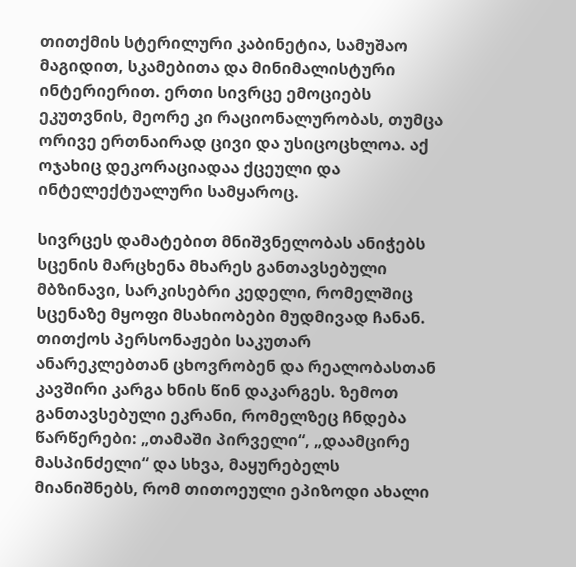თითქმის სტერილური კაბინეტია, სამუშაო მაგიდით, სკამებითა და მინიმალისტური ინტერიერით. ერთი სივრცე ემოციებს ეკუთვნის, მეორე კი რაციონალურობას, თუმცა ორივე ერთნაირად ცივი და უსიცოცხლოა. აქ ოჯახიც დეკორაციადაა ქცეული და ინტელექტუალური სამყაროც.

სივრცეს დამატებით მნიშვნელობას ანიჭებს სცენის მარცხენა მხარეს განთავსებული მბზინავი, სარკისებრი კედელი, რომელშიც სცენაზე მყოფი მსახიობები მუდმივად ჩანან. თითქოს პერსონაჟები საკუთარ ანარეკლებთან ცხოვრობენ და რეალობასთან კავშირი კარგა ხნის წინ დაკარგეს. ზემოთ განთავსებული ეკრანი, რომელზეც ჩნდება წარწერები: „თამაში პირველი“, „დაამცირე მასპინძელი“ და სხვა, მაყურებელს მიანიშნებს, რომ თითოეული ეპიზოდი ახალი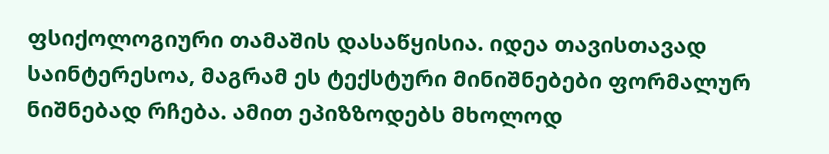ფსიქოლოგიური თამაშის დასაწყისია. იდეა თავისთავად საინტერესოა, მაგრამ ეს ტექსტური მინიშნებები ფორმალურ ნიშნებად რჩება. ამით ეპიზზოდებს მხოლოდ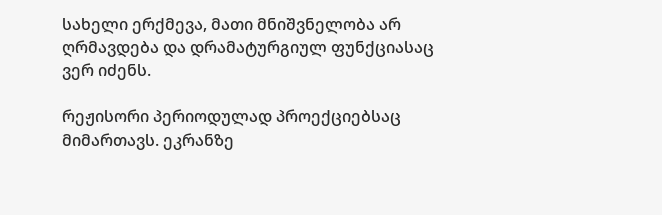სახელი ერქმევა, მათი მნიშვნელობა არ ღრმავდება და დრამატურგიულ ფუნქციასაც ვერ იძენს.

რეჟისორი პერიოდულად პროექციებსაც მიმართავს. ეკრანზე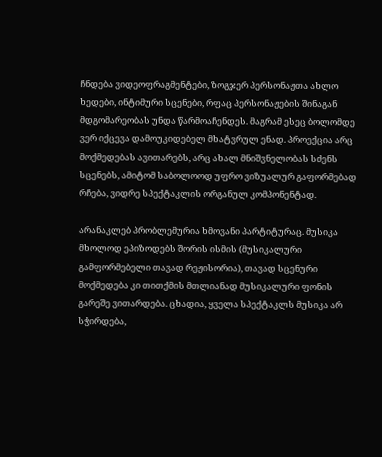ჩნდება ვიდეოფრაგმენტები, ზოგჯერ პერსონაჟთა ახლო ხედები, ინტიმური სცენები, რფაც პერსონაჟების შინაგან მდგომარეობას უნდა წარმოაჩენდეს. მაგრამ ესეც ბოლომდე ვერ იქცევა დამოუკიდებელ მხატვრულ ენად. პროექცია არც მოქმედებას ავითარებს, არც ახალ მნიშვნელობას სძენს სცენებს, ამიტომ საბოლოოდ უფრო ვიზუალურ გაფორმებად რჩება, ვიდრე სპექტაკლის ორგანულ კომპონენტად.

არანაკლებ პრობლემურია ხმოვანი პარტიტურაც. მუსიკა მხოლოდ ეპიზოდებს შორის ისმის (მუსიკალური გამფორმებელი თავად რეჟისორია), თავად სცენური მოქმედება კი თითქმის მთლიანად მუსიკალური ფონის გარეშე ვითარდება. ცხადია, ყველა სპექტაკლს მუსიკა არ სჭირდება,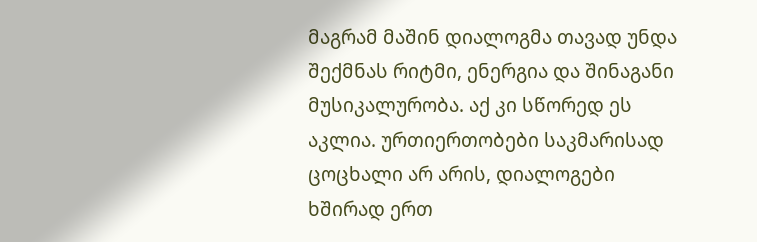მაგრამ მაშინ დიალოგმა თავად უნდა შექმნას რიტმი, ენერგია და შინაგანი მუსიკალურობა. აქ კი სწორედ ეს აკლია. ურთიერთობები საკმარისად ცოცხალი არ არის, დიალოგები ხშირად ერთ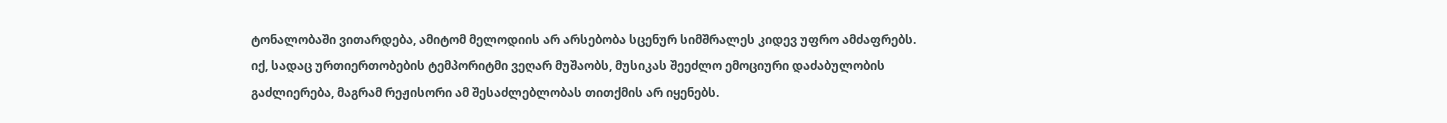ტონალობაში ვითარდება, ამიტომ მელოდიის არ არსებობა სცენურ სიმშრალეს კიდევ უფრო ამძაფრებს. იქ, სადაც ურთიერთობების ტემპორიტმი ვეღარ მუშაობს, მუსიკას შეეძლო ემოციური დაძაბულობის გაძლიერება, მაგრამ რეჟისორი ამ შესაძლებლობას თითქმის არ იყენებს.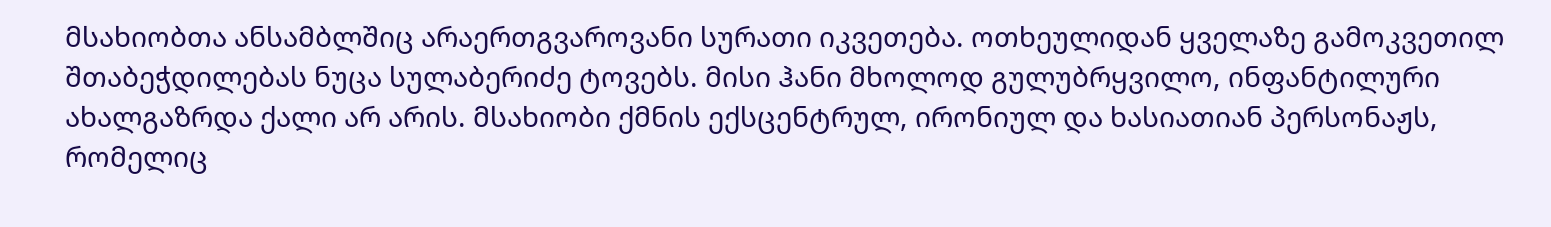მსახიობთა ანსამბლშიც არაერთგვაროვანი სურათი იკვეთება. ოთხეულიდან ყველაზე გამოკვეთილ შთაბეჭდილებას ნუცა სულაბერიძე ტოვებს. მისი ჰანი მხოლოდ გულუბრყვილო, ინფანტილური ახალგაზრდა ქალი არ არის. მსახიობი ქმნის ექსცენტრულ, ირონიულ და ხასიათიან პერსონაჟს, რომელიც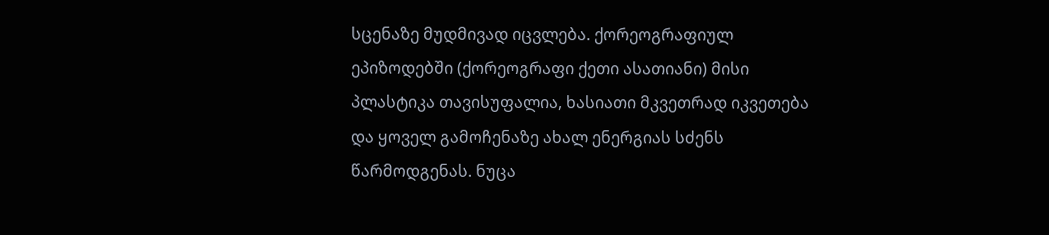სცენაზე მუდმივად იცვლება. ქორეოგრაფიულ ეპიზოდებში (ქორეოგრაფი ქეთი ასათიანი) მისი პლასტიკა თავისუფალია, ხასიათი მკვეთრად იკვეთება და ყოველ გამოჩენაზე ახალ ენერგიას სძენს წარმოდგენას. ნუცა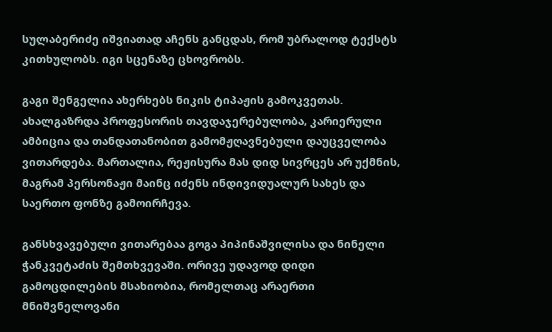სულაბერიძე იშვიათად აჩენს განცდას, რომ უბრალოდ ტექსტს კითხულობს. იგი სცენაზე ცხოვრობს.

გაგი შენგელია ახერხებს ნიკის ტიპაჟის გამოკვეთას. ახალგაზრდა პროფესორის თავდაჯერებულობა, კარიერული ამბიცია და თანდათანობით გამომჟღავნებული დაუცველობა ვითარდება. მართალია, რეჟისურა მას დიდ სივრცეს არ უქმნის, მაგრამ პერსონაჟი მაინც იძენს ინდივიდუალურ სახეს და საერთო ფონზე გამოირჩევა.

განსხვავებული ვითარებაა გოგა პიპინაშვილისა და ნინელი ჭანკვეტაძის შემთხვევაში. ორივე უდავოდ დიდი გამოცდილების მსახიობია, რომელთაც არაერთი მნიშვნელოვანი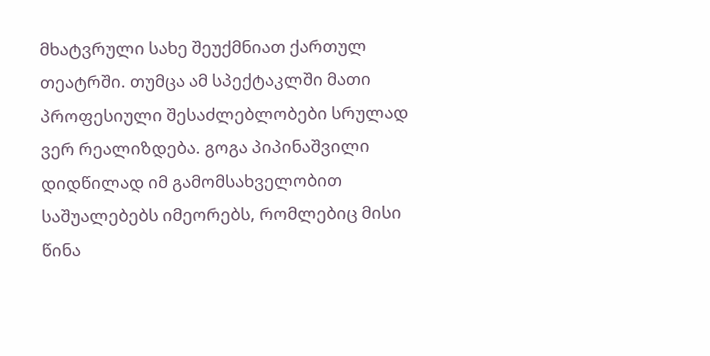მხატვრული სახე შეუქმნიათ ქართულ თეატრში. თუმცა ამ სპექტაკლში მათი პროფესიული შესაძლებლობები სრულად ვერ რეალიზდება. გოგა პიპინაშვილი დიდწილად იმ გამომსახველობით საშუალებებს იმეორებს, რომლებიც მისი წინა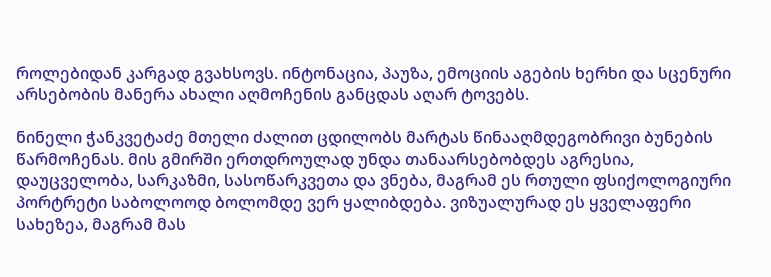როლებიდან კარგად გვახსოვს. ინტონაცია, პაუზა, ემოციის აგების ხერხი და სცენური არსებობის მანერა ახალი აღმოჩენის განცდას აღარ ტოვებს.

ნინელი ჭანკვეტაძე მთელი ძალით ცდილობს მარტას წინააღმდეგობრივი ბუნების წარმოჩენას. მის გმირში ერთდროულად უნდა თანაარსებობდეს აგრესია, დაუცველობა, სარკაზმი, სასოწარკვეთა და ვნება, მაგრამ ეს რთული ფსიქოლოგიური პორტრეტი საბოლოოდ ბოლომდე ვერ ყალიბდება. ვიზუალურად ეს ყველაფერი სახეზეა, მაგრამ მას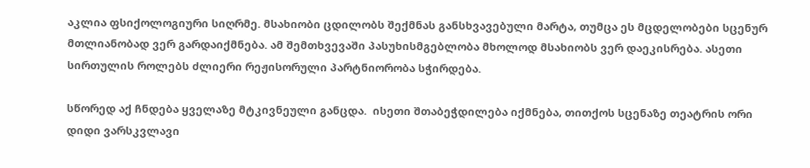აკლია ფსიქოლოგიური სიღრმე. მსახიობი ცდილობს შექმნას განსხვავებული მარტა, თუმცა ეს მცდელობები სცენურ მთლიანობად ვერ გარდაიქმნება. ამ შემთხვევაში პასუხისმგებლობა მხოლოდ მსახიობს ვერ დაეკისრება. ასეთი სირთულის როლებს ძლიერი რეჟისორული პარტნიორობა სჭირდება.

სწორედ აქ ჩნდება ყველაზე მტკივნეული განცდა.  ისეთი შთაბეჭდილება იქმნება, თითქოს სცენაზე თეატრის ორი დიდი ვარსკვლავი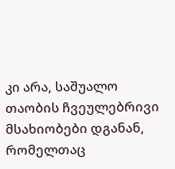კი არა, საშუალო თაობის ჩვეულებრივი მსახიობები დგანან, რომელთაც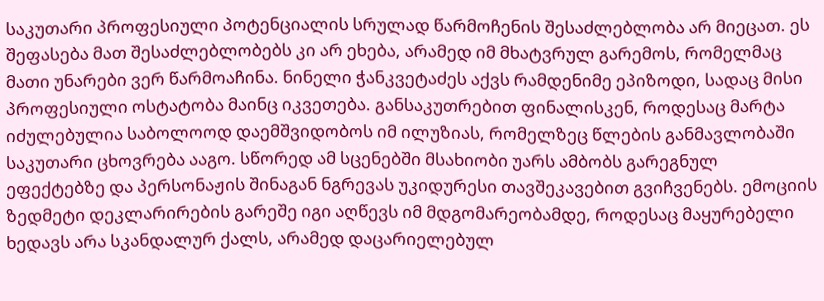საკუთარი პროფესიული პოტენციალის სრულად წარმოჩენის შესაძლებლობა არ მიეცათ. ეს შეფასება მათ შესაძლებლობებს კი არ ეხება, არამედ იმ მხატვრულ გარემოს, რომელმაც მათი უნარები ვერ წარმოაჩინა. ნინელი ჭანკვეტაძეს აქვს რამდენიმე ეპიზოდი, სადაც მისი პროფესიული ოსტატობა მაინც იკვეთება. განსაკუთრებით ფინალისკენ, როდესაც მარტა იძულებულია საბოლოოდ დაემშვიდობოს იმ ილუზიას, რომელზეც წლების განმავლობაში საკუთარი ცხოვრება ააგო. სწორედ ამ სცენებში მსახიობი უარს ამბობს გარეგნულ ეფექტებზე და პერსონაჟის შინაგან ნგრევას უკიდურესი თავშეკავებით გვიჩვენებს. ემოციის ზედმეტი დეკლარირების გარეშე იგი აღწევს იმ მდგომარეობამდე, როდესაც მაყურებელი ხედავს არა სკანდალურ ქალს, არამედ დაცარიელებულ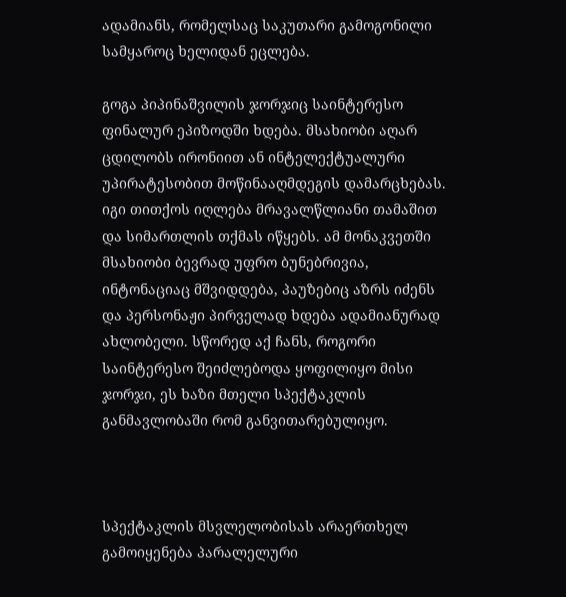ადამიანს, რომელსაც საკუთარი გამოგონილი სამყაროც ხელიდან ეცლება.

გოგა პიპინაშვილის ჯორჯიც საინტერესო ფინალურ ეპიზოდში ხდება. მსახიობი აღარ ცდილობს ირონიით ან ინტელექტუალური უპირატესობით მოწინააღმდეგის დამარცხებას. იგი თითქოს იღლება მრავალწლიანი თამაშით და სიმართლის თქმას იწყებს. ამ მონაკვეთში მსახიობი ბევრად უფრო ბუნებრივია, ინტონაციაც მშვიდდება, პაუზებიც აზრს იძენს და პერსონაჟი პირველად ხდება ადამიანურად ახლობელი. სწორედ აქ ჩანს, როგორი საინტერესო შეიძლებოდა ყოფილიყო მისი ჯორჯი, ეს ხაზი მთელი სპექტაკლის განმავლობაში რომ განვითარებულიყო.



სპექტაკლის მსვლელობისას არაერთხელ გამოიყენება პარალელური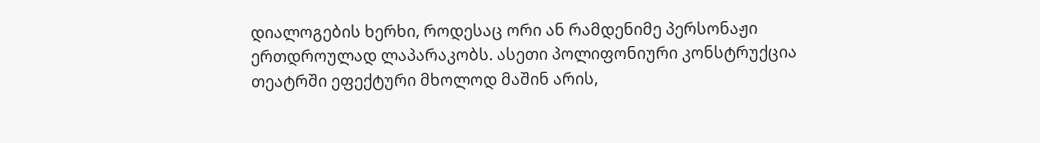დიალოგების ხერხი, როდესაც ორი ან რამდენიმე პერსონაჟი ერთდროულად ლაპარაკობს. ასეთი პოლიფონიური კონსტრუქცია თეატრში ეფექტური მხოლოდ მაშინ არის,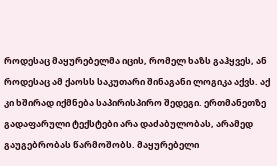როდესაც მაყურებელმა იცის, რომელ ხაზს გაჰყვეს, ან როდესაც ამ ქაოსს საკუთარი შინაგანი ლოგიკა აქვს. აქ კი ხშირად იქმნება საპირისპირო შედეგი. ერთმანეთზე გადაფარული ტექსტები არა დაძაბულობას, არამედ გაუგებრობას წარმოშობს. მაყურებელი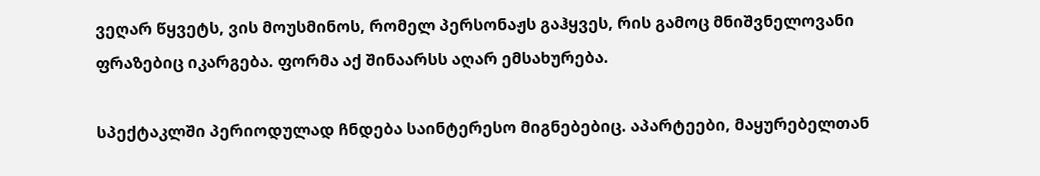ვეღარ წყვეტს, ვის მოუსმინოს, რომელ პერსონაჟს გაჰყვეს, რის გამოც მნიშვნელოვანი ფრაზებიც იკარგება. ფორმა აქ შინაარსს აღარ ემსახურება.

სპექტაკლში პერიოდულად ჩნდება საინტერესო მიგნებებიც. აპარტეები, მაყურებელთან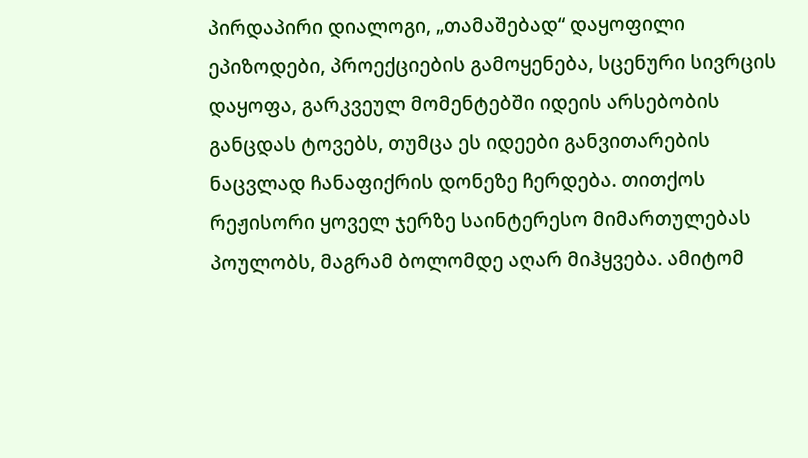პირდაპირი დიალოგი, „თამაშებად“ დაყოფილი ეპიზოდები, პროექციების გამოყენება, სცენური სივრცის დაყოფა, გარკვეულ მომენტებში იდეის არსებობის განცდას ტოვებს, თუმცა ეს იდეები განვითარების ნაცვლად ჩანაფიქრის დონეზე ჩერდება. თითქოს რეჟისორი ყოველ ჯერზე საინტერესო მიმართულებას პოულობს, მაგრამ ბოლომდე აღარ მიჰყვება. ამიტომ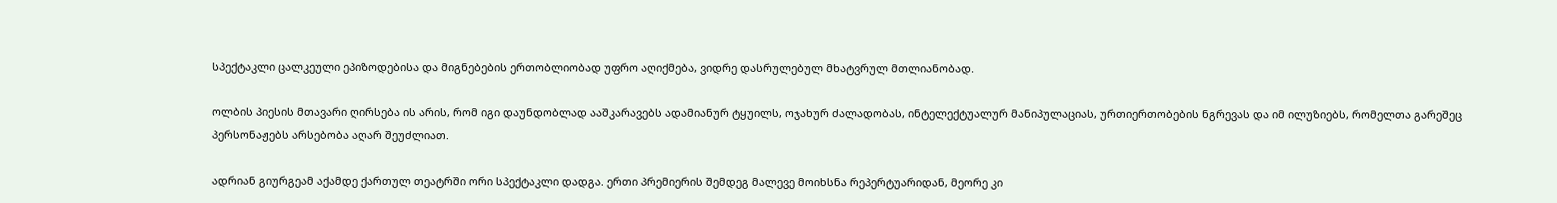სპექტაკლი ცალკეული ეპიზოდებისა და მიგნებების ერთობლიობად უფრო აღიქმება, ვიდრე დასრულებულ მხატვრულ მთლიანობად.

ოლბის პიესის მთავარი ღირსება ის არის, რომ იგი დაუნდობლად ააშკარავებს ადამიანურ ტყუილს, ოჯახურ ძალადობას, ინტელექტუალურ მანიპულაციას, ურთიერთობების ნგრევას და იმ ილუზიებს, რომელთა გარეშეც პერსონაჟებს არსებობა აღარ შეუძლიათ.

ადრიან გიურგეამ აქამდე ქართულ თეატრში ორი სპექტაკლი დადგა. ერთი პრემიერის შემდეგ მალევე მოიხსნა რეპერტუარიდან, მეორე კი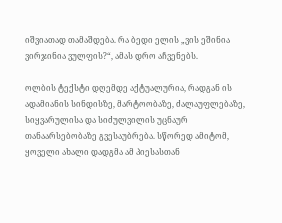იშვიათად თამაშდება. რა ბედი ელის „ვის ეშინია ვირჯინია ვულფის?“, ამას დრო აჩვენებს.

ოლბის ტექსტი დღემდე აქტუალურია, რადგან ის ადამიანის სინდისზე, მარტოობაზე, ძალაუფლებაზე, სიყვარულისა და სიძულვილის უცნაურ თანაარსებობაზე გვესაუბრება. სწორედ ამიტომ, ყოველი ახალი დადგმა ამ პიესასთან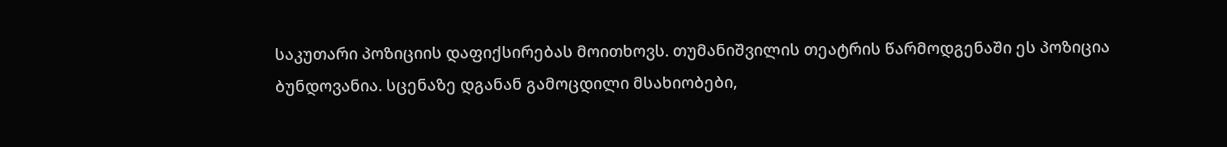საკუთარი პოზიციის დაფიქსირებას მოითხოვს. თუმანიშვილის თეატრის წარმოდგენაში ეს პოზიცია ბუნდოვანია. სცენაზე დგანან გამოცდილი მსახიობები,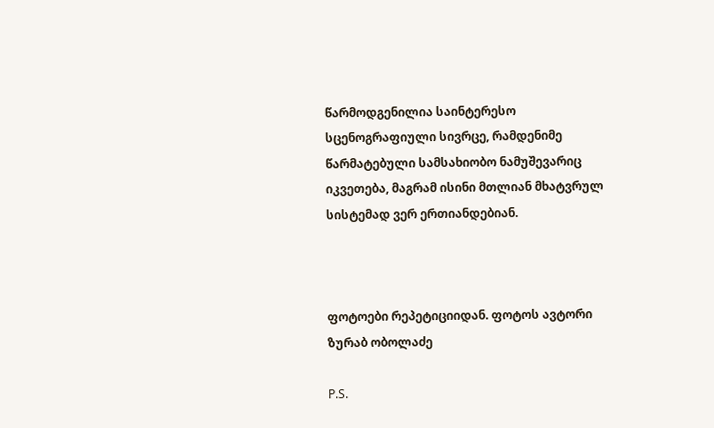წარმოდგენილია საინტერესო სცენოგრაფიული სივრცე, რამდენიმე წარმატებული სამსახიობო ნამუშევარიც იკვეთება, მაგრამ ისინი მთლიან მხატვრულ სისტემად ვერ ერთიანდებიან.



ფოტოები რეპეტიციიდან. ფოტოს ავტორი ზურაბ ობოლაძე

P.S.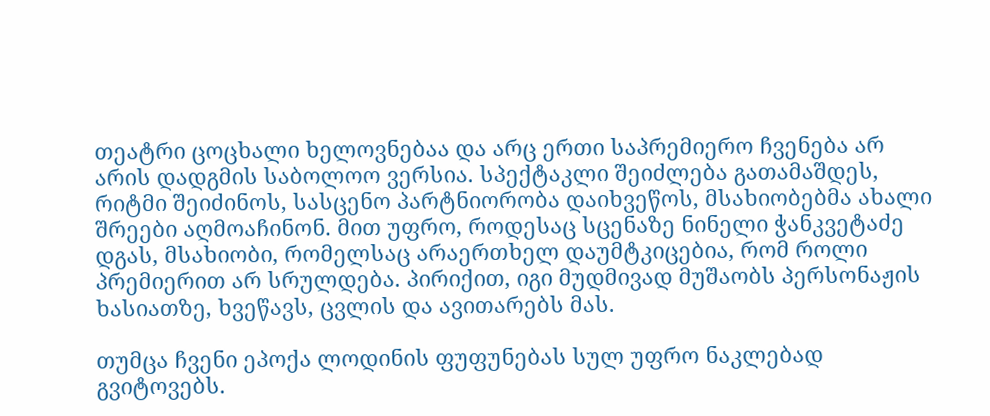თეატრი ცოცხალი ხელოვნებაა და არც ერთი საპრემიერო ჩვენება არ არის დადგმის საბოლოო ვერსია. სპექტაკლი შეიძლება გათამაშდეს, რიტმი შეიძინოს, სასცენო პარტნიორობა დაიხვეწოს, მსახიობებმა ახალი შრეები აღმოაჩინონ. მით უფრო, როდესაც სცენაზე ნინელი ჭანკვეტაძე დგას, მსახიობი, რომელსაც არაერთხელ დაუმტკიცებია, რომ როლი პრემიერით არ სრულდება. პირიქით, იგი მუდმივად მუშაობს პერსონაჟის ხასიათზე, ხვეწავს, ცვლის და ავითარებს მას.

თუმცა ჩვენი ეპოქა ლოდინის ფუფუნებას სულ უფრო ნაკლებად გვიტოვებს.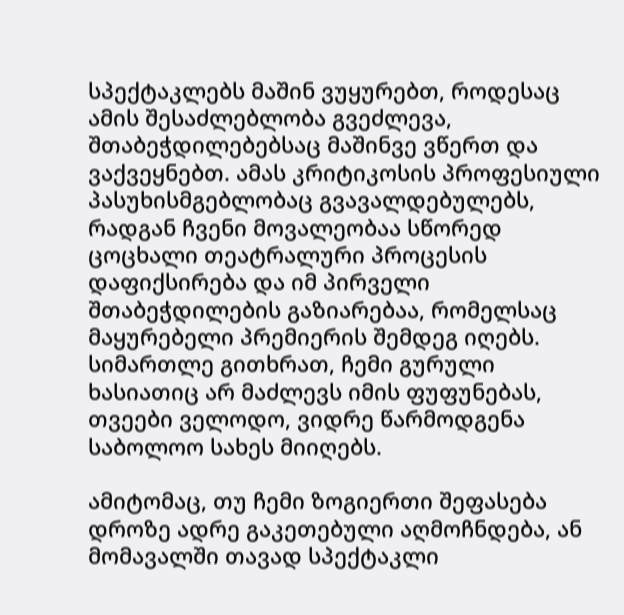სპექტაკლებს მაშინ ვუყურებთ, როდესაც ამის შესაძლებლობა გვეძლევა, შთაბეჭდილებებსაც მაშინვე ვწერთ და ვაქვეყნებთ. ამას კრიტიკოსის პროფესიული პასუხისმგებლობაც გვავალდებულებს, რადგან ჩვენი მოვალეობაა სწორედ ცოცხალი თეატრალური პროცესის დაფიქსირება და იმ პირველი შთაბეჭდილების გაზიარებაა, რომელსაც მაყურებელი პრემიერის შემდეგ იღებს. სიმართლე გითხრათ, ჩემი გურული ხასიათიც არ მაძლევს იმის ფუფუნებას, თვეები ველოდო, ვიდრე წარმოდგენა საბოლოო სახეს მიიღებს.

ამიტომაც, თუ ჩემი ზოგიერთი შეფასება დროზე ადრე გაკეთებული აღმოჩნდება, ან მომავალში თავად სპექტაკლი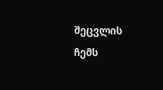შეცვლის ჩემს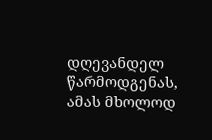დღევანდელ წარმოდგენას, ამას მხოლოდ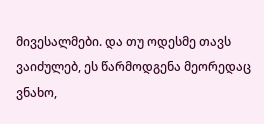მივესალმები. და თუ ოდესმე თავს ვაიძულებ, ეს წარმოდგენა მეორედაც ვნახო,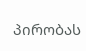პირობას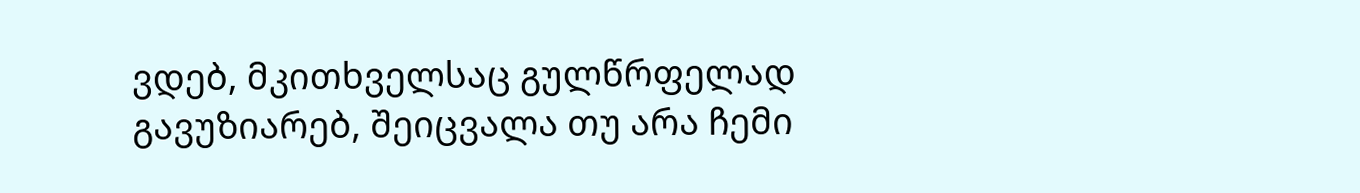ვდებ, მკითხველსაც გულწრფელად გავუზიარებ, შეიცვალა თუ არა ჩემი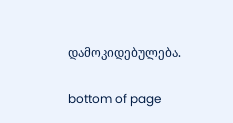დამოკიდებულება.

bottom of page